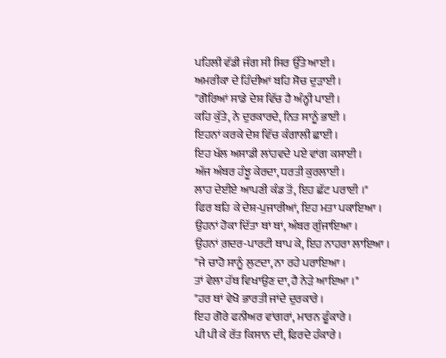ਪਹਿਲੀ ਵੱਡੀ ਜੰਗ ਸੀ ਸਿਰ ਉੱਤੇ ਆਈ ।
ਅਮਰੀਕਾ ਦੇ ਹਿੰਦੀਆਂ ਬਹਿ ਸੋਚ ਦੁੜਾਈ ।
"ਗੋਰਿਆਂ ਸਾਡੇ ਦੇਸ਼ ਵਿੱਚ ਹੈ ਅੰਨ੍ਹੀ ਪਾਈ ।
ਕਹਿ ਕੁੱਤੇ, ਨੇ ਦੁਰਕਾਰਦੇ, ਨਿਤ ਸਾਨੂੰ ਭਾਈ ।
ਇਹਨਾਂ ਕਰਕੇ ਦੇਸ਼ ਵਿੱਚ ਕੰਗਾਲੀ ਛਾਈ ।
ਇਹ ਖੱਲ ਅਸਾਡੀ ਲਾਂਹਵਦੇ ਪਏ ਵਾਂਗ ਕਸਾਈ ।
ਅੱਜ ਅੰਬਰ ਹੰਝੂ ਕੇਰਦਾ, ਧਰਤੀ ਕੁਰਲਾਈ ।
ਲਾਹ ਦੇਈਏ ਆਪਣੀ ਕੰਡ ਤੋਂ, ਇਹ ਛੱਟ ਪਰਾਈ ।"
ਫਿਰ ਬਹਿ ਕੇ ਦੇਸ਼-ਪੁਜਾਰੀਆਂ, ਇਹ ਮਤਾ ਪਕਾਇਆ ।
ਉਹਨਾਂ ਹੋਕਾ ਦਿੱਤਾ ਥਾਂ ਥਾਂ, ਅੰਬਰ ਗੁੰਜਾਇਆ ।
ਉਹਨਾਂ ਗ਼ਦਰ-ਪਾਰਟੀ ਥਾਪ ਕੇ, ਇਹ ਨਾਹਰਾ ਲਾਇਆ ।
"ਜੇ ਚਾਹੋ ਸਾਨੂੰ ਲੁਟਦਾ, ਨਾ ਰਹੇ ਪਰਾਇਆ ।
ਤਾਂ ਵੇਲਾ ਹੱਥ ਵਿਖਾਉਣ ਦਾ, ਹੈ ਨੇੜੇ ਆਇਆ ।"
"ਹਰ ਥਾਂ ਵੇਖੋ ਭਾਰਤੀ ਜਾਂਦੇ ਦੁਰਕਾਰੇ ।
ਇਹ ਗੋਰੇ ਫਨੀਅਰ ਵਾਂਗਰਾਂ, ਮਾਰਨ ਫੂੰਕਾਰੇ ।
ਪੀ ਪੀ ਕੇ ਰੱਤ ਕਿਸਾਨ ਦੀ, ਫਿਰਦੇ ਹੰਕਾਰੇ ।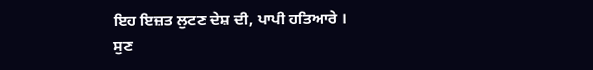ਇਹ ਇਜ਼ਤ ਲੁਟਣ ਦੇਸ਼ ਦੀ, ਪਾਪੀ ਹਤਿਆਰੇ ।
ਸੁਣ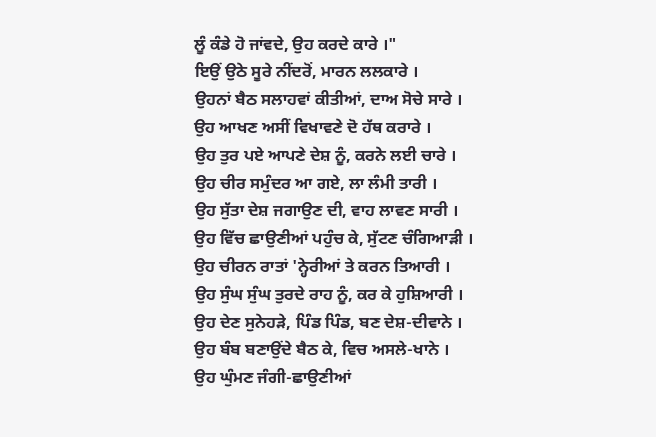ਲੂੰ ਕੰਡੇ ਹੋ ਜਾਂਵਦੇ, ਉਹ ਕਰਦੇ ਕਾਰੇ ।"
ਇਉਂ ਉਠੇ ਸੂਰੇ ਨੀਂਦਰੋਂ, ਮਾਰਨ ਲਲਕਾਰੇ ।
ਉਹਨਾਂ ਬੈਠ ਸਲਾਹਵਾਂ ਕੀਤੀਆਂ, ਦਾਅ ਸੋਚੇ ਸਾਰੇ ।
ਉਹ ਆਖਣ ਅਸੀਂ ਵਿਖਾਵਣੇ ਦੋ ਹੱਥ ਕਰਾਰੇ ।
ਉਹ ਤੁਰ ਪਏ ਆਪਣੇ ਦੇਸ਼ ਨੂੰ, ਕਰਨੇ ਲਈ ਚਾਰੇ ।
ਉਹ ਚੀਰ ਸਮੁੰਦਰ ਆ ਗਏ, ਲਾ ਲੰਮੀ ਤਾਰੀ ।
ਉਹ ਸੁੱਤਾ ਦੇਸ਼ ਜਗਾਉਣ ਦੀ, ਵਾਹ ਲਾਵਣ ਸਾਰੀ ।
ਉਹ ਵਿੱਚ ਛਾਉਣੀਆਂ ਪਹੁੰਚ ਕੇ, ਸੁੱਟਣ ਚੰਗਿਆੜੀ ।
ਉਹ ਚੀਰਨ ਰਾਤਾਂ 'ਨ੍ਹੇਰੀਆਂ ਤੇ ਕਰਨ ਤਿਆਰੀ ।
ਉਹ ਸੁੰਘ ਸੁੰਘ ਤੁਰਦੇ ਰਾਹ ਨੂੰ, ਕਰ ਕੇ ਹੁਸ਼ਿਆਰੀ ।
ਉਹ ਦੇਣ ਸੁਨੇਹੜੇ, ਪਿੰਡ ਪਿੰਡ, ਬਣ ਦੇਸ਼-ਦੀਵਾਨੇ ।
ਉਹ ਬੰਬ ਬਣਾਉਂਦੇ ਬੈਠ ਕੇ, ਵਿਚ ਅਸਲੇ-ਖਾਨੇ ।
ਉਹ ਘੁੰਮਣ ਜੰਗੀ-ਛਾਉਣੀਆਂ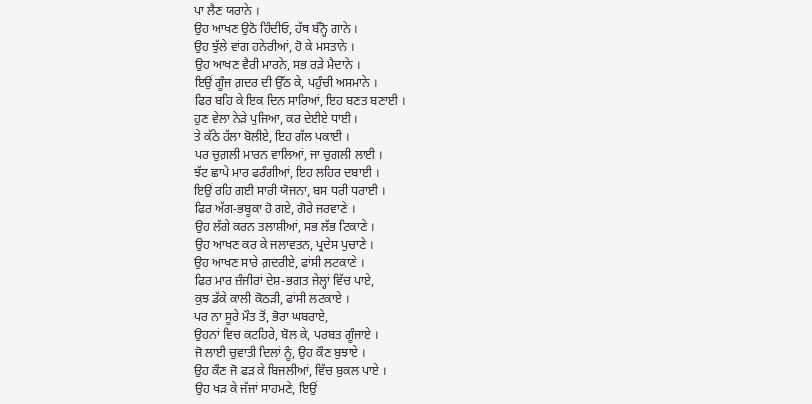ਪਾ ਲੈਣ ਯਰਾਨੇ ।
ਉਹ ਆਖਣ ਉਠੋ ਹਿੰਦੀਓ, ਹੱਥ ਬੰਨ੍ਹੋ ਗਾਨੇ ।
ਉਹ ਝੁੱਲੇ ਵਾਂਗ ਹਨੇਰੀਆਂ, ਹੋ ਕੇ ਮਸਤਾਨੇ ।
ਉਹ ਆਖਣ ਵੈਰੀ ਮਾਰਨੇ, ਸਭ ਰੜੇ ਮੈਦਾਨੇ ।
ਇਉਂ ਗੂੰਜ ਗ਼ਦਰ ਦੀ ਉੱਠ ਕੇ, ਪਹੁੰਚੀ ਅਸਮਾਨੇ ।
ਫਿਰ ਬਹਿ ਕੇ ਇਕ ਦਿਨ ਸਾਰਿਆਂ, ਇਹ ਬਣਤ ਬਣਾਈ ।
ਹੁਣ ਵੇਲਾ ਨੇੜੇ ਪੁਜਿਆ, ਕਰ ਦੇਈਏ ਧਾਈ ।
ਤੇ ਕੱਠੇ ਹੱਲਾ ਬੋਲੀਏ, ਇਹ ਗੱਲ ਪਕਾਈ ।
ਪਰ ਚੁਗ਼ਲੀ ਮਾਰਨ ਵਾਲਿਆਂ, ਜਾ ਚੁਗਲੀ ਲਾਈ ।
ਝੱਟ ਛਾਪੇ ਮਾਰ ਫਰੰਗੀਆਂ, ਇਹ ਲਹਿਰ ਦਬਾਈ ।
ਇਉਂ ਰਹਿ ਗਈ ਸਾਰੀ ਯੋਜਨਾ, ਬਸ ਧਰੀ ਧਰਾਈ ।
ਫਿਰ ਅੱਗ-ਭਬੂਕਾ ਹੋ ਗਏ, ਗੋਰੇ ਜਰਵਾਣੇ ।
ਉਹ ਲੱਗੇ ਕਰਨ ਤਲਾਸ਼ੀਆਂ, ਸਭ ਲੱਭ ਟਿਕਾਣੇ ।
ਉਹ ਆਖਣ ਕਰ ਕੇ ਜਲਾਵਤਨ, ਪ੍ਰਦੇਸ ਪੁਚਾਣੇ ।
ਉਹ ਆਖਣ ਸਾਰੇ ਗ਼ਦਰੀਏ, ਫਾਂਸੀ ਲਟਕਾਣੇ ।
ਫਿਰ ਮਾਰ ਜ਼ੰਜੀਰਾਂ ਦੇਸ਼-ਭਗਤ ਜੇਲ੍ਹਾਂ ਵਿੱਚ ਪਾਏ,
ਕੁਝ ਡੱਕੇ ਕਾਲੀ ਕੋਠੜੀ, ਫਾਂਸੀ ਲਟਕਾਏ ।
ਪਰ ਨਾ ਸੂਰੇ ਮੌਤ ਤੋਂ, ਭੋਰਾ ਘਬਰਾਏ,
ਉਹਨਾਂ ਵਿਚ ਕਟਹਿਰੇ, ਬੋਲ ਕੇ, ਪਰਬਤ ਗੂੰਜਾਏ ।
ਜੋ ਲਾਈ ਚੁਵਾਤੀ ਦਿਲਾਂ ਨੂੰ, ਉਹ ਕੌਣ ਬੁਝਾਏ ।
ਉਹ ਕੌਣ ਜੋ ਫੜ ਕੇ ਬਿਜਲੀਆਂ, ਵਿੱਚ ਬੁਕਲ ਪਾਏ ।
ਉਹ ਖੜ ਕੇ ਜੱਜਾਂ ਸਾਹਮਣੇ, ਇਉਂ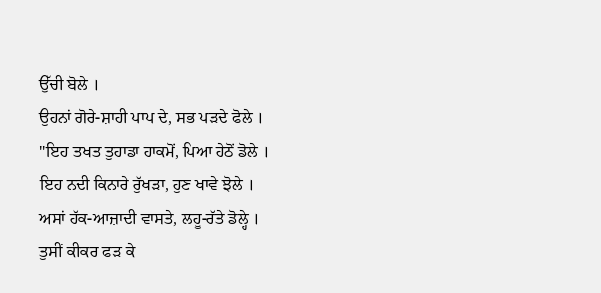ਉੱਚੀ ਬੋਲੇ ।
ਉਹਨਾਂ ਗੋਰੇ-ਸ਼ਾਹੀ ਪਾਪ ਦੇ, ਸਭ ਪੜਦੇ ਫੋਲੇ ।
"ਇਹ ਤਖਤ ਤੁਹਾਡਾ ਹਾਕਮੋਂ, ਪਿਆ ਹੇਠੋਂ ਡੋਲੇ ।
ਇਹ ਨਦੀ ਕਿਨਾਰੇ ਰੁੱਖੜਾ, ਹੁਣ ਖਾਵੇ ਝੋਲੇ ।
ਅਸਾਂ ਹੱਕ-ਆਜ਼ਾਦੀ ਵਾਸਤੇ, ਲਹੂ-ਰੱਤੇ ਡੋਲ੍ਹੇ ।
ਤੁਸੀਂ ਕੀਕਰ ਫੜ ਕੇ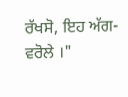ਰੱਖਸੋ, ਇਹ ਅੱਗ-ਵਰੋਲੇ ।"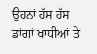ਉਹਨਾਂ ਹੱਸ ਹੱਸ ਡਾਂਗਾਂ ਖਾਧੀਆਂ ਤੇ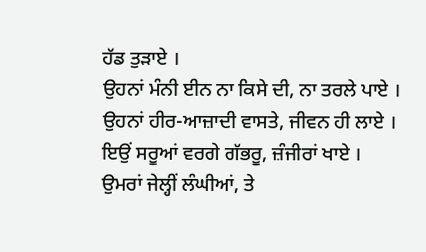ਹੱਡ ਤੁੜਾਏ ।
ਉਹਨਾਂ ਮੰਨੀ ਈਨ ਨਾ ਕਿਸੇ ਦੀ, ਨਾ ਤਰਲੇ ਪਾਏ ।
ਉਹਨਾਂ ਹੀਰ-ਆਜ਼ਾਦੀ ਵਾਸਤੇ, ਜੀਵਨ ਹੀ ਲਾਏ ।
ਇਉਂ ਸਰੂਆਂ ਵਰਗੇ ਗੱਭਰੂ, ਜ਼ੰਜੀਰਾਂ ਖਾਏ ।
ਉਮਰਾਂ ਜੇਲ੍ਹੀਂ ਲੰਘੀਆਂ, ਤੇ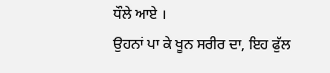ਧੌਲੇ ਆਏ ।
ਉਹਨਾਂ ਪਾ ਕੇ ਖੂਨ ਸਰੀਰ ਦਾ, ਇਹ ਫੁੱਲ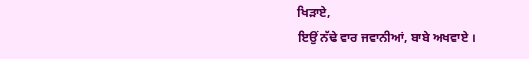ਖਿੜਾਏ,
ਇਉਂ ਨੱਢੇ ਵਾਰ ਜਵਾਨੀਆਂ, ਬਾਬੇ ਅਖਵਾਏ ।